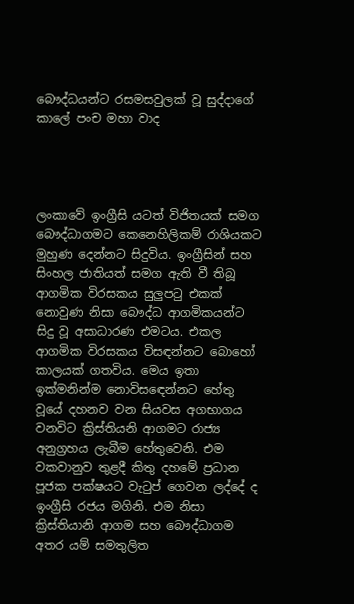බෞද්ධයන්ට රසමසවුලක් වූ සුද්දාගේ කාලේ පංච මහා වාද




ලංකාවේ ඉංග්‍රීසි යටත් විජිතයක් සමග බෞද්ධාගමට කෙනෙහිලිකම් රාශියකට මුහුණ දෙන්නට සිදුවිය. ඉංග්‍රීසින් සහ සිංහල ජාතියත් සමග ඇති වී තිබූ ආගමික විරසකය සුලුපටු එකක් නොවුණ නිසා බෞද්ධ ආගමිකයන්ට සිදු වූ අසාධාරණ එමටය. එකල ආගමික විරසකය විසඳන්නට බොහෝ කාලයක් ගතවිය. මෙය ඉතා ඉක්මනින්ම නොවිසඳෙන්නට හේතු වූයේ දහනව වන සියවස අගභාගය වනවිට ක්‍රිස්තියනි ආගමට රාජ්‍ය අනුග්‍රහය ලැබීම හේතුවෙනි. එම වකවානුව තුළදී කිතු දහමේ ප්‍රධාන පූජක පක්ෂයට වැටුප් ගෙවන ලද්දේ ද ඉංග්‍රීසි රජය මගිනි. එම නිසා ක්‍රිස්තියානි ආගම සහ බෞද්ධාගම අතර යම් සමතුලිත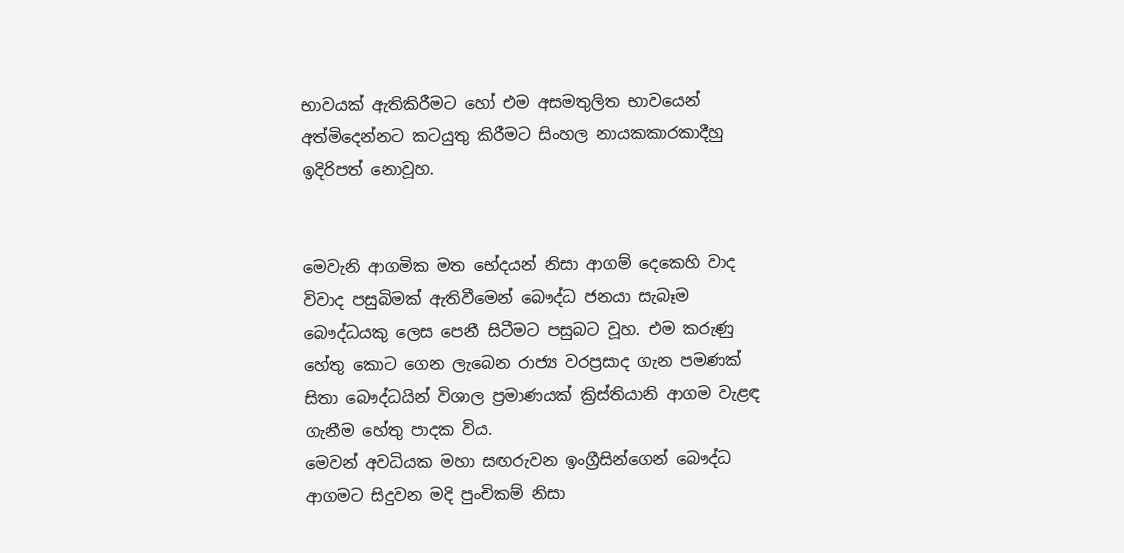භාවයක් ඇතිකිරීමට හෝ එම අසමතුලිත භාවයෙන් අත්මිදෙන්නට කටයුතු කිරීමට සිංහල නායකකාරකාදීහු ඉදිරිපත් නොවූහ.


මෙවැනි ආගමික මත භේදයන් නිසා ආගම් දෙකෙහි වාද විවාද පසුබිමක් ඇතිවීමෙන් බෞද්ධ ජනයා සැබෑම බෞද්ධයකු ලෙස පෙනී සිටීමට පසුබට වූහ. එම කරුණු හේතු කොට ගෙන ලැබෙන රාජ්‍ය වරප්‍රසාද ගැන පමණක් සිතා බෞද්ධයින් විශාල ප්‍රමාණයක් ක්‍රිස්තියානි ආගම වැළඳ ගැනීම හේතු පාදක විය.
මෙවන් අවධියක මහා සඟරුවන ඉංග්‍රීසින්ගෙන් බෞද්ධ ආගමට සිදුවන මදි පුංචිකම් නිසා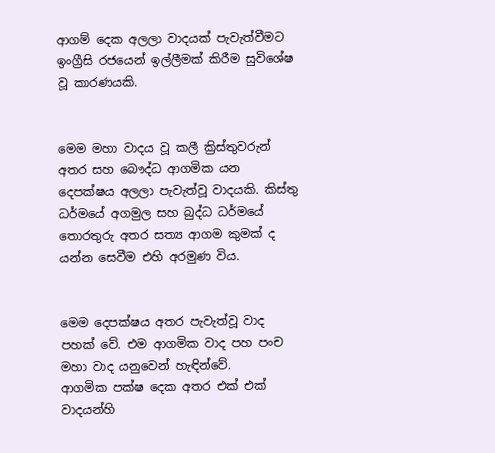ආගම් දෙක අලලා වාදයක් පැවැත්වීමට ඉංග්‍රීසි රජයෙන් ඉල්ලීමක් කිරීම සුවිශේෂ වූ කාරණයකි.


මෙම මහා වාදය වූ කලී ක්‍රිස්තුවරුන් අතර සහ බෞද්ධ ආගමික යන දෙපක්ෂය අලලා පැවැත්වූ වාදයකි. කිස්තු ධර්මයේ අගමුල සහ බුද්ධ ධර්මයේ තොරතුරු අතර සත්‍ය ආගම කුමක් ද යන්න සෙවීම එහි අරමුණ විය.


මෙම දෙපක්ෂය අතර පැවැත්වූ වාද පහක් වේ. එම ආගමික වාද පහ පංච මහා වාද යනුවෙන් හැඳින්වේ.
ආගමික පක්ෂ දෙක අතර එක් එක් වාදයන්හි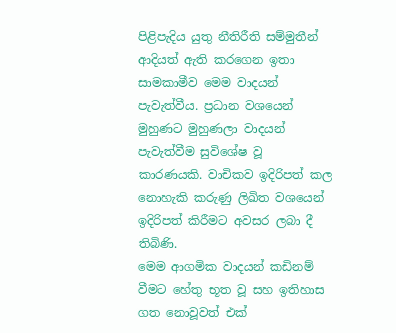පිළිපැදිය යුතු නීතිරීති සම්මුතීන් ආදියත් ඇති කරගෙන ඉතා සාමකාමීව මෙම වාදයන් පැවැත්වීය. ප්‍රධාන වශයෙන් මුහුණට මුහුණලා වාදයන් පැවැත්වීම සුවිශේෂ වූ කාරණයකි. වාචිකව ඉදිරිපත් කල නොහැකි කරුණු ලිඛිත වශයෙන් ඉදිරිපත් කිරීමට අවසර ලබා දී තිබිණි.
මෙම ආගමික වාදයන් කඩිනම් වීමට හේතු භූත වූ සහ ඉතිහාස ගත නොවූවත් එක්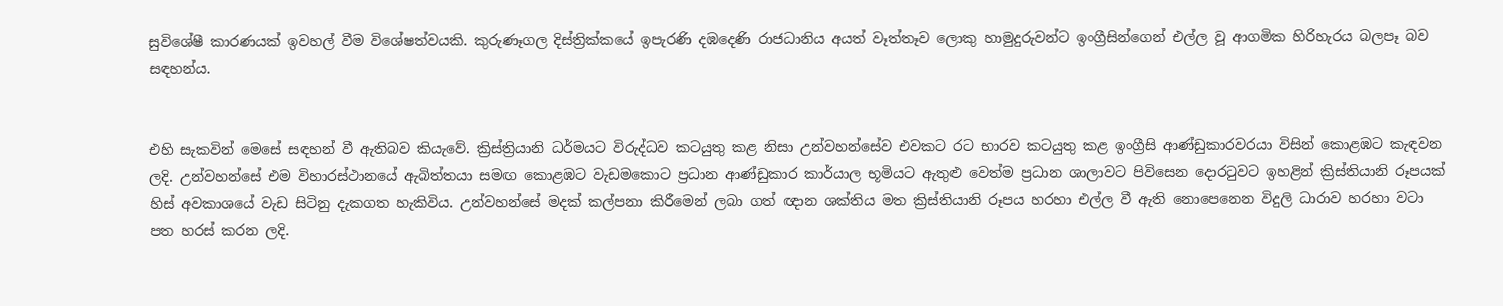සුවිශේෂී කාරණයක් ඉවහල් වීම විශේෂත්වයකි. කුරුණෑගල දිස්ත්‍රික්කයේ ඉපැරණි දඹදෙණි රාජධානිය අයත් වෑත්තෑව ලොකු හාමුදුරුවන්ට ඉංග්‍රීසින්ගෙන් එල්ල වූ ආගමික හිරිහැරය බලපෑ බව සඳහන්ය.


එහි සැකවින් මෙසේ සඳහන් වී ඇතිබව කියැවේ. ක්‍රිස්ත්‍රියානි ධර්මයට විරුද්ධව කටයුතු කළ නිසා උන්වහන්සේව එවකට රට භාරව කටයුතු කළ ඉංග්‍රීසි ආණ්ඩුකාරවරයා විසින් කොළඹට කැඳවන ලදි. උන්වහන්සේ එම විහාරස්ථානයේ ඇබිත්තයා සමඟ කොළඹට වැඩමකොට ප්‍රධාන ආණ්ඩුකාර කාර්යාල භූමියට ඇතුළු වෙත්ම ප්‍රධාන ශාලාවට පිවිසෙන දොරටුවට ඉහළින් ක්‍රිස්තියානි රූපයක් හිස් අවකාශයේ වැඩ සිටිනු දැකගත හැකිවිය. උන්වහන්සේ මදක් කල්පනා කිරීමෙන් ලබා ගත් ඥාන ශක්තිය මත ක්‍රිස්තියානි රූපය හරහා එල්ල වී ඇති නොපෙනෙන විදුලි ධාරාව හරහා වටා පත හරස් කරන ලදි.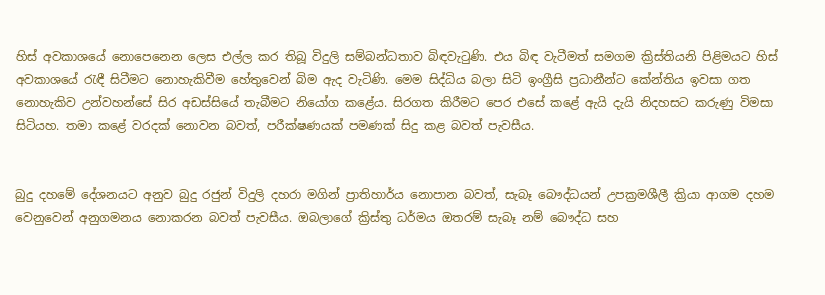හිස් අවකාශයේ නොපෙනෙන ලෙස එල්ල කර තිබූ විදුලි සම්බන්ධතාව බිඳවැටුණි. එය බිඳ වැටීමත් සමගම ක්‍රිස්තියනි පිළිමයට හිස් අවකාශයේ රැඳී සිටීමට නොහැකිවීම හේතුවෙන් බිම ඇද වැටිණි. මෙම සිද්ධිය බලා සිටි ඉංග්‍රීසි ප්‍රධානීන්ට කේන්තිය ඉවසා ගත නොහැකිව උන්වහන්සේ සිර අඩස්සියේ තැබීමට නියෝග කළේය. සිරගත කිරීමට පෙර එසේ කළේ ඇයි දැයි නිදහසට කරුණු විමසා සිටියහ. තමා කළේ වරදක් නොවන බවත්, පරීක්ෂණයක් පමණක් සිදු කළ බවත් පැවසීය.


බුදු දහමේ දේශනයට අනුව බුදු රජුන් විදුලි දහරා මගින් ප්‍රාතිහාර්ය නොපාන බවත්, සැබෑ බෞද්ධයන් උපක්‍රමශීලී ක්‍රියා ආගම දහම වෙනුවෙන් අනුගමනය නොකරන බවත් පැවසීය. ඔබලාගේ ක්‍රිස්තු ධර්මය ඔතරම් සැබෑ නම් බෞද්ධ සහ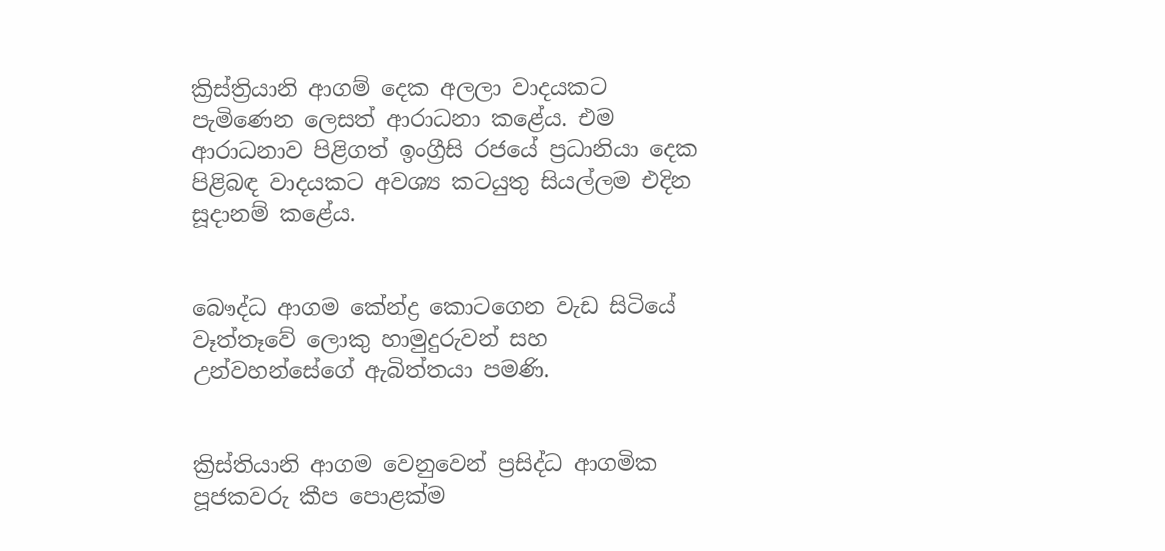ක්‍රිස්ත්‍රියානි ආගම් දෙක අලලා වාදයකට පැමිණෙන ලෙසත් ආරාධනා කළේය. එම ආරාධනාව පිළිගත් ඉංග්‍රීසි රජයේ ප්‍රධානියා දෙක පිළිබඳ වාදයකට අවශ්‍ය කටයුතු සියල්ලම එදින සූදානම් කළේය.


බෞද්ධ ආගම කේන්ද්‍ර කොටගෙන වැඩ සිටියේ වෑත්තෑවේ ලොකු හාමුදුරුවන් සහ උන්වහන්සේගේ ඇබිත්තයා පමණි.


ක්‍රිස්තියානි ආගම වෙනුවෙන් ප්‍රසිද්ධ ආගමික පූජකවරු කීප පොළක්ම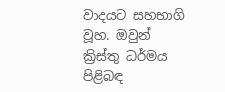වාදයට සහභාගි වූහ. ඔවුන් ක්‍රිස්තු ධර්මය පිළිබඳ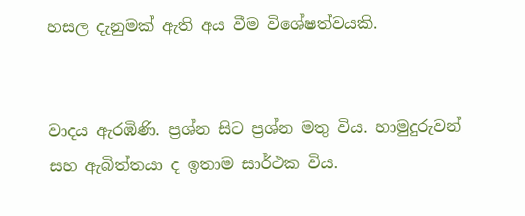හසල දැනුමක් ඇති අය වීම විශේෂත්වයකි.


වාදය ඇරඹිණි. ප්‍රශ්න සිට ප්‍රශ්න මතු විය. හාමුදුරුවන් සහ ඇබිත්තයා ද ඉතාම සාර්ථක විය.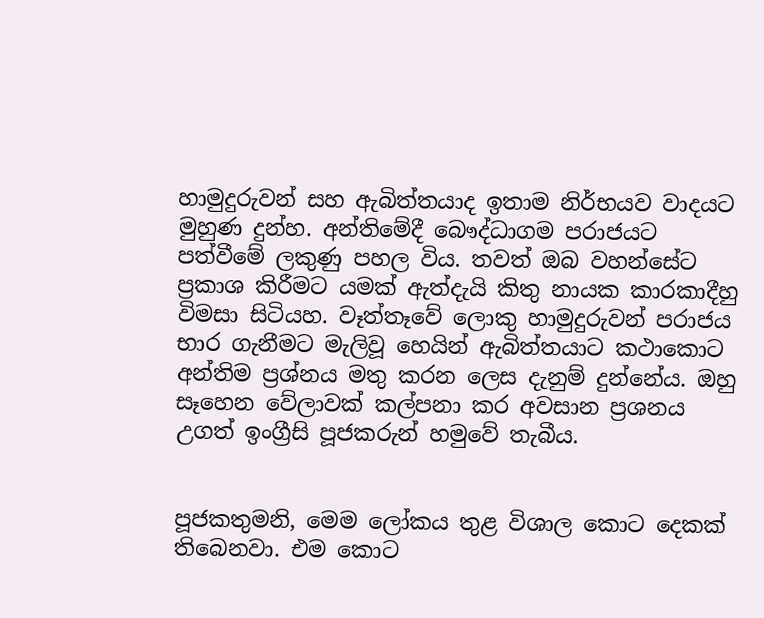හාමුදුරුවන් සහ ඇබිත්තයාද ඉතාම නිර්භයව වාදයට මුහුණ දුන්හ. අන්තිමේදී බෞද්ධාගම පරාජයට පත්වීමේ ලකුණු පහල විය. තවත් ඔබ වහන්සේට ප්‍රකාශ කිරීමට යමක් ඇත්දැයි කිතු නායක කාරකාදීහු විමසා සිටියහ. වෑත්තෑවේ ලොකු හාමුදුරුවන් පරාජය භාර ගැනීමට මැලිවූ හෙයින් ඇබිත්තයාට කථාකොට අන්තිම ප්‍රශ්නය මතු කරන ලෙස දැනුම් දුන්නේය. ඔහු සෑහෙන වේලාවක් කල්පනා කර අවසාන ප්‍රශනය උගත් ඉංග්‍රීසි පූජකරුන් හමුවේ තැබීය.


පූජකතුමනි, මෙම ලෝකය තුළ විශාල කොට දෙකක් තිබෙනවා. එම කොට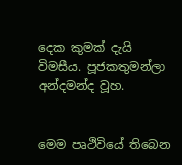දෙක කුමක් දැයි විමසීය. පූජකතුමන්ලා අන්දමන්ද වූහ.


මෙම පෘථිවියේ තිබෙන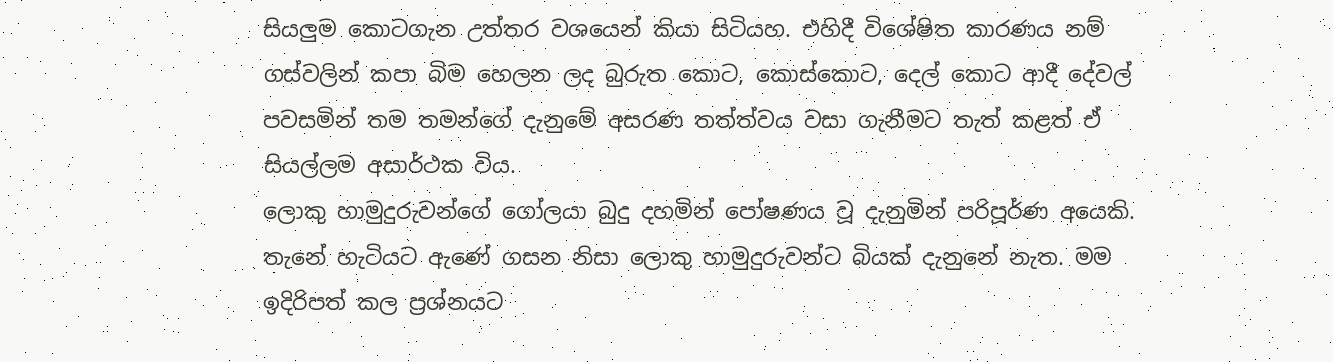සියලුම කොටගැන උත්තර වශයෙන් කියා සිටියහ. එහිදී විශේෂිත කාරණය නම් ගස්වලින් කපා බිම හෙලන ලද බුරුත කොට, කොස්කොට, දෙල් කොට ආදී දේවල් පවසමින් තම තමන්ගේ දැනුමේ අසරණ තත්ත්වය වසා ගැනීමට තැත් කළත් ඒ සියල්ලම අසාර්ථක විය.
ලොකු හාමුදුරුවන්ගේ ගෝලයා බුදු දහමින් පෝෂණය වූ දැනුමින් පරිපූර්ණ අයෙකි. තැනේ හැටියට ඇණේ ගසන නිසා ලොකු හාමුදුරුවන්ට බියක් දැනුනේ නැත. මම ඉදිරිපත් කල ප්‍රශ්නයට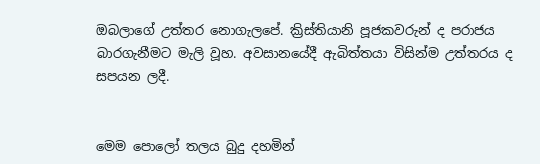ඔබලාගේ උත්තර නොගැලපේ. ක්‍රිස්තියානි පූජකවරුන් ද පරාජය බාරගැනීමට මැලි වූහ. අවසානයේදී ඇබිත්තයා විසින්ම උත්තරය ද සපයන ලදී.


මෙම පොලෝ තලය බුදු දහමින්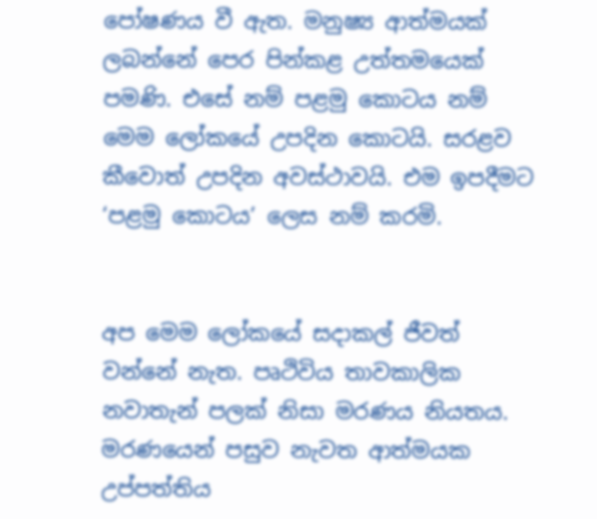පෝෂණය වී ඇත. මනුෂ්‍ය ආත්මයක් ලබන්නේ පෙර පින්කළ උත්තමයෙක් පමණි. එසේ නම් පළමු කොටය නම් මෙම ලෝකයේ උපදින කොටයි. සරළව කීවොත් උපදින අවස්ථාවයි. එම ඉපදීමට ‘පළමු කොටය’ ලෙස නම් කරමි.


අප මෙම ලෝකයේ සදාකල් ජීවත් වන්නේ නැත. පෘථිවිය තාවකාලික නවාතැන් පලක් නිසා මරණය නියතය. මරණයෙන් පසුව නැවත ආත්මයක උප්පත්තිය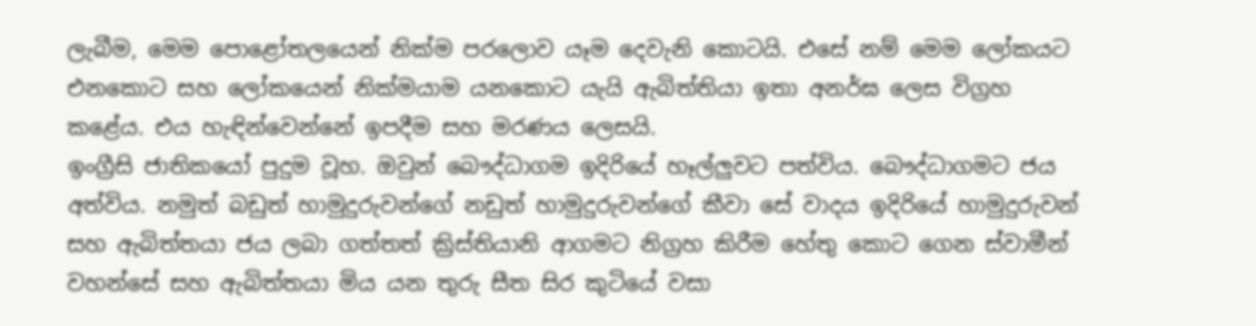ලැබීම, මෙම පොළෝතලයෙන් නික්ම පරලොව යෑම දෙවැනි කොටයි. එසේ නම් මෙම ලෝකයට එනකොට සහ ලෝකයෙන් නික්මයාම යනකොට යැයි ඇබිත්තියා ඉතා අනර්ඝ ලෙස විග්‍රහ කළේය. එය හැඳින්වෙන්නේ ඉපදීම සහ මරණය ලෙසයි.
ඉංග්‍රීසි ජාතිකයෝ පුදුම වූහ. ඔවුන් බෞද්ධාගම ඉදිරියේ හෑල්ලුවට පත්විය. බෞද්ධාගමට ජය අත්විය. නමුත් බඩුත් හාමුදුරුවන්ගේ නඩුත් හාමුදුරුවන්ගේ කීවා සේ වාදය ඉදිරියේ හාමුදුරුවන් සහ ඇබිත්තයා ජය ලබා ගත්තත් ක්‍රිස්තියානි ආගමට නිග්‍රහ කිරීම හේතු කොට ගෙන ස්වාමීන් වහන්සේ සහ ඇබිත්තයා මිය යන තුරු සීත සිර කුටියේ වසා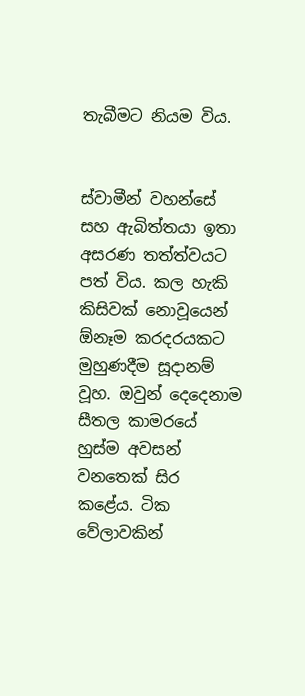තැබීමට නියම විය.


ස්වාමීන් වහන්සේ සහ ඇබිත්තයා ඉතා අසරණ තත්ත්වයට පත් විය. කල හැකි කිසිවක් නොවූයෙන් ඕනෑම කරදරයකට මුහුණදීම සූදානම් වූහ. ඔවුන් දෙදෙනාම සීතල කාමරයේ හුස්ම අවසන් වනතෙක් සිර කළේය. ටික වේලාවකින්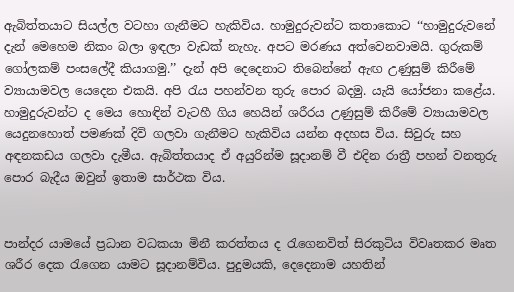ඇබිත්තයාට සියල්ල වටහා ගැනීමට හැකිවිය. හාමුදුරුවන්ට කතාකොට ‘‘හාමුදුරුවනේ දැන් මෙහෙම නිකං බලා ඉඳලා වැඩක් නැහැ. අපට මරණය අත්වෙනවාමයි. ගුරුකම් ගෝලකම් පංසලේදී කියාගමු.’’ දැන් අපි දෙදෙනාට තිබෙන්නේ ඇඟ උණුසුම් කිරීමේ ව්‍යායාමවල යෙදෙන එකයි. අපි රැය පහන්වන තුරු පොර බදමු. යැයි යෝජනා කළේය. හාමුදුරුවන්ට ද මෙය හොඳින් වැටහී ගිය හෙයින් ශරීරය උණුසුම් කිරීමේ ව්‍යායාමවල යෙදුනහොත් පමණක් දිවි ගලවා ගැනීමට හැකිවිය යන්න අදහස විය. සිවුරු සහ අඳනකඩය ගලවා දැමීය. ඇබිත්තයාද ඒ අයුරින්ම සූදානම් වී එදින රාත්‍රී පහන් වනතුරු පොර බැදීය ඔවුන් ඉතාම සාර්ථක විය.


පාන්දර යාමයේ ප්‍රධාන වධකයා මිනී කරත්තය ද රැගෙනවිත් සිරකුටිය විවෘතකර මෘත ශරීර දෙක රැගෙන යාමට සූදානම්විය. පුදුමයකි, දෙදෙනාම යහතින්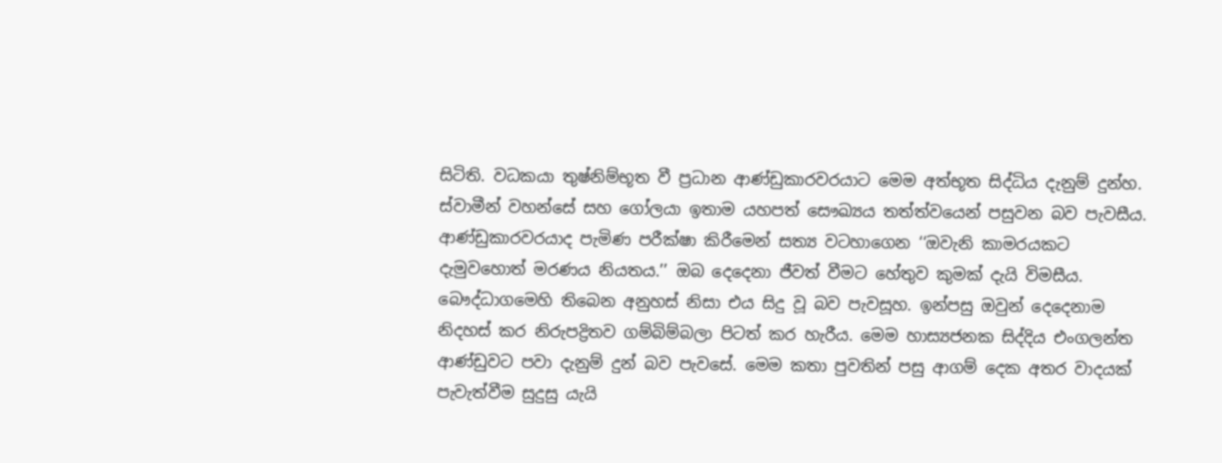සිටිති. වධකයා තුෂ්නිම්භූත වී ප්‍රධාන ආණ්ඩුකාරවරයාට මෙම අත්භූත සිද්ධිය දැනුම් දුන්හ. ස්වාමීන් වහන්සේ සහ ගෝලයා ඉතාම යහපත් සෞඛ්‍යය තත්ත්වයෙන් පසුවන බව පැවසීය. ආණ්ඩුකාරවරයාද පැමිණ පරීක්ෂා කිරීමෙන් සත්‍ය වටහාගෙන ‘‘ඔවැනි කාමරයකට දැමුවහොත් මරණය නියතය.’’ ඔබ දෙදෙනා ජීවත් වීමට හේතුව කුමක් දැයි විමසීය. බෞද්ධාගමෙහි තිබෙන අනුහස් නිසා එය සිදු වූ බව පැවසූහ. ඉන්පසු ඔවුන් දෙදෙනාම නිදහස් කර නිරුපද්‍රිතව ගම්බිම්බලා පිටත් කර හැරීය. මෙම හාස්‍යජනක සිද්දිය එංගලන්ත ආණ්ඩුවට පවා දැනුම් දුන් බව පැවසේ. මෙම කතා පුවතින් පසු ආගම් දෙක අතර වාදයක් පැවැත්වීම සුදුසු යැයි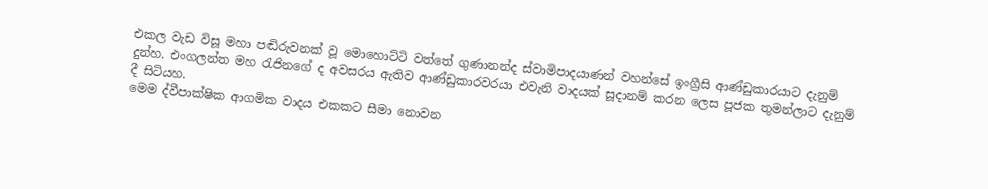එකල වැඩ විසූ මහා පඬිරුවනක් වූ මොහොට්ටි වත්තේ ගුණානන්ද ස්වාමිපාදයාණන් වහන්සේ ඉංග්‍රීසි ආණ්ඩුකාරයාට දැනුම් දුන්හ. එංගලන්ත මහ රැජිනගේ ද අවසරය ඇතිව ආණ්ඩුකාරවරයා එවැනි වාදයක් සූදානම් කරන ලෙස පූජක තුමන්ලාට දැනුම් දී සිටියහ.
මෙම ද්වීපාක්ෂික ආගමික වාදය එකකට සීමා නොවන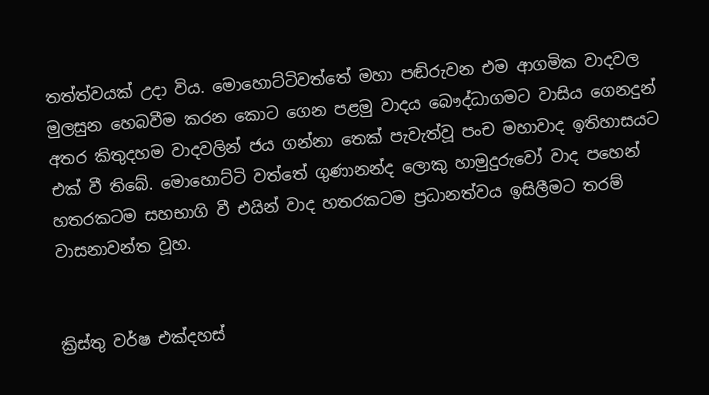තත්ත්වයක් උදා විය. මොහොට්ටිවත්තේ මහා පඬිරුවන එම ආගමික වාදවල මුලසුන හෙබවීම කරන කොට ගෙන පළමු වාදය බෞද්ධාගමට වාසිය ගෙනදුන් අතර කිතුදහම වාදවලින් ජය ගන්නා තෙක් පැවැත්වූ පංච මහාවාද ඉතිහාසයට එක් වී තිබේ. මොහොට්ටි වත්තේ ගුණානන්ද ලොකු හාමුදුරුවෝ වාද පහෙන් හතරකටම සහභාගි වී එයින් වාද හතරකටම ප්‍රධානත්වය ඉසිලීමට තරම් වාසනාවන්ත වූහ.


ක්‍රිස්තු වර්ෂ එක්දහස්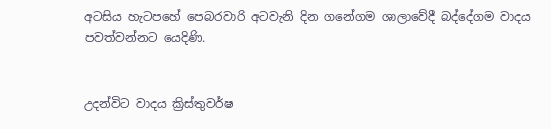අටසිය හැටපහේ පෙබරවාරි අටවැනි දින ගනේගම ශාලාවේදී බද්දේගම වාදය පවත්වන්නට යෙදිණි.


උදන්විට වාදය ක්‍රිස්තුවර්ෂ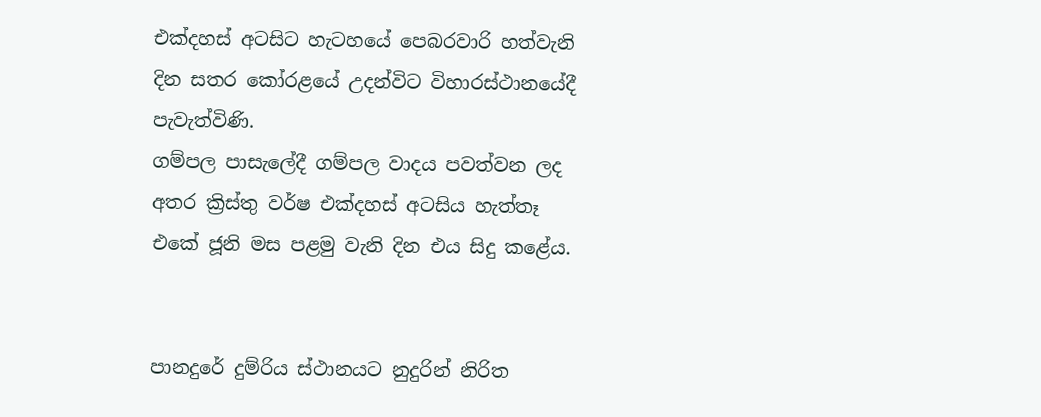එක්දහස් අටසිට හැටහයේ පෙබරවාරි හත්වැනි දින සතර කෝරළයේ උදන්විට විහාරස්ථානයේදී පැවැත්විණි.
ගම්පල පාසැලේදී ගම්පල වාදය පවත්වන ලද අතර ක්‍රිස්තු වර්ෂ එක්දහස් අටසිය හැත්තෑ එකේ ජූනි මස පළමු වැනි දින එය සිදු කළේය.


පානදුරේ දුම්රිය ස්ථානයට නුදුරින් නිරිත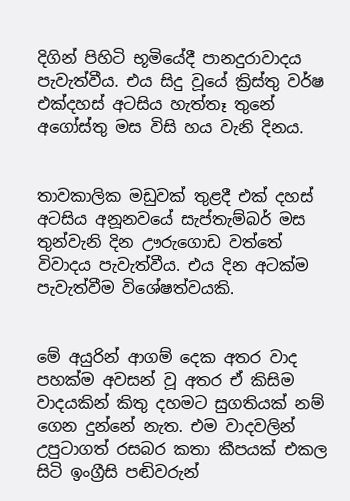දිගින් පිහිටි භූමියේදී පානදුරාවාදය පැවැත්වීය. එය සිදු වූයේ ක්‍රිස්තු වර්ෂ එක්දහස් අටසිය හැත්තෑ තුනේ අගෝස්තු මස විසි හය වැනි දිනය.


තාවකාලික මඩුවක් තුළදී එක් දහස් අටසිය අනූනවයේ සැප්තැම්බර් මස තුන්වැනි දින ඌරුගොඩ වත්තේ විවාදය පැවැත්වීය. එය දින අටක්ම පැවැත්වීම විශේෂත්වයකි.


මේ අයුරින් ආගම් දෙක අතර වාද පහක්ම අවසන් වූ අතර ඒ කිසිම වාදයකින් කිතු දහමට සුගතියක් නම් ගෙන දුන්නේ නැත. එම වාදවලින් උපුටාගත් රසබර කතා කීපයක් එකල සිටි ඉංග්‍රීසි පඬිවරුන්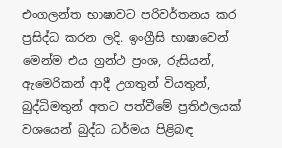එංගලන්ත භාෂාවට පරිවර්තනය කර ප්‍රසිද්ධ කරන ලදි. ඉංග්‍රීසි භාෂාවෙන් මෙන්ම එය ග්‍රන්ථ ප්‍රංශ, රුසියන්, ඇමෙරිකන් ආදී උගතුන් වියතුන්, බුද්ධිමතුන් අතට පත්වීමේ ප්‍රතිඵලයක් වශයෙන් බුද්ධ ධර්මය පිළිබඳ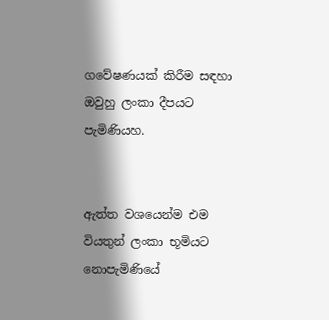ගවේෂණයක් කිරීම සඳහා ඔවුහු ලංකා දීපයට පැමිණියහ.


ඇත්ත වශයෙන්ම එම වියතුන් ලංකා භූමියට නොපැමිණියේ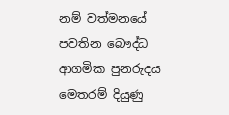නම් වත්මනයේ පවතින බෞද්ධ ආගමික පුනරුදය මෙතරම් දියුණු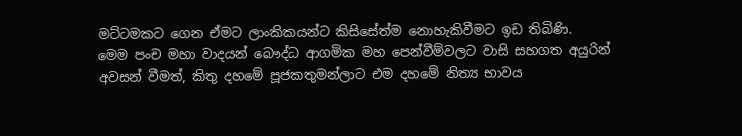මට්ටමකට ගෙන ඒමට ලාංකිකයන්ට කිසිසේත්ම නොහැකිවීමට ඉඩ තිබිණි.
මෙම පංච මහා වාදයන් බෞද්ධ ආගමික මහ පෙන්වීම්වලට වාසි සහගත අයුරින් අවසන් වීමත්, කිතු දහමේ පූජකතුමන්ලාට එම දහමේ නිත්‍ය භාවය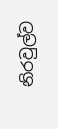නිරවුල්ව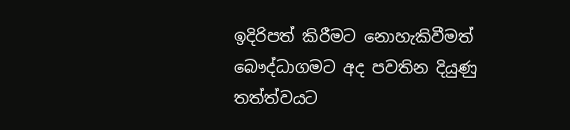ඉදිරිපත් කිරීමට නොහැකිවීමත් බෞද්ධාගමට අද පවතින දියුණු තත්ත්වයට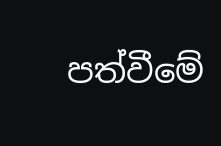පත්වීමේ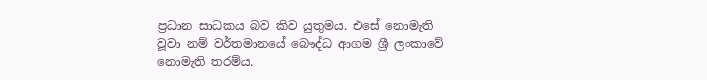ප්‍රධාන සාධකය බව කිව යුතුමය. එසේ නොමැති වූවා නම් වර්තමානයේ බෞද්ධ ආගම ශ්‍රී ලංකාවේ නොමැති තරම්ය.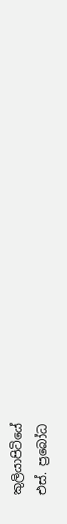කුලියාපිටියේ
එස්. ප්‍රබෝධ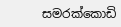සමරක්කොඩි